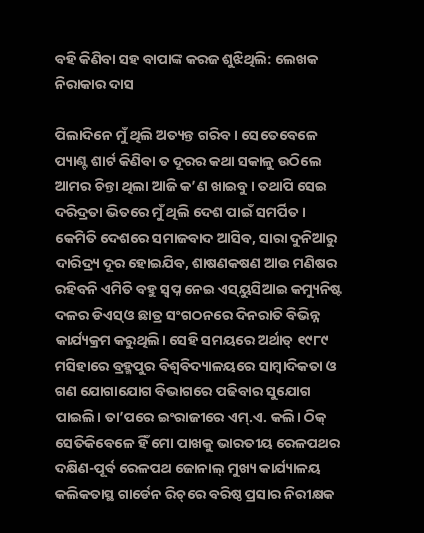ବହି କିଣିବା ସହ ବାପାଙ୍କ କରଜ ଶୁଝିଥିଲି: ଲେଖକ ନିରାକାର ଦାସ

ପିଲାଦିନେ ମୁଁ ଥିଲି ଅତ୍ୟନ୍ତ ଗରିବ। ସେତେବେଳେ ପ୍ୟାଣ୍ଟ ଶାର୍ଟ କିଣିବା ତ ଦୂରର କଥା ସକାଳୁ ଉଠିଲେ ଆମର ଚିନ୍ତା ଥିଲା ଆଜି କ’ଣ ଖାଇବୁ। ତଥାପି ସେଇ ଦରିଦ୍ରତା ଭିତରେ ମୁଁ ଥିଲି ଦେଶ ପାଇଁ ସମର୍ପିତ। କେମିତି ଦେଶରେ ସମାଜବାଦ ଆସିବ, ସାରା ଦୁନିଆରୁ ଦାରିଦ୍ର୍ୟ ଦୂର ହୋଇଯିବ, ଶାଷଣକଷଣ ଆଉ ମଣିଷର ରହିବନି ଏମିତି ବହୁ ସ୍ବପ୍ନ ନେଇ ଏସ୍‌ୟୁସିଆଇ କମ୍ୟୁନିଷ୍ଟ ଦଳର ଡିଏସ୍‌ଓ ଛାତ୍ର ସଂଗଠନରେ ଦିନରାତି ବିଭିନ୍ନ କାର୍ଯ୍ୟକ୍ରମ କରୁଥିଲି। ସେହି ସମୟରେ ଅର୍ଥାତ୍‌ ୧୯୮୯ ମସିହାରେ ବ୍ରହ୍ମପୁର ବିଶ୍ୱବିଦ୍ୟାଳୟରେ ସାମ୍ବାଦିକତା ଓ ଗଣ ଯୋଗାଯୋଗ ବିଭାଗରେ ପଢିବାର ସୁଯୋଗ ପାଇଲି। ତା’ପରେ ଇଂରାଜୀରେ ଏମ୍‌.ଏ. କଲି। ଠିକ୍‌ ସେତିକିବେଳେ ହିଁ ମୋ ପାଖକୁ ଭାରତୀୟ ରେଳପଥର ଦକ୍ଷିଣ-ପୂର୍ବ ରେଳପଥ ଜୋନାଲ୍‌ ମୁଖ୍ୟ କାର୍ଯ୍ୟାଳୟ କଲିକତାସ୍ଥ ଗାର୍ଡେନ ରିଚ୍‌ରେ ବରିଷ୍ଠ ପ୍ରସାର ନିରୀକ୍ଷକ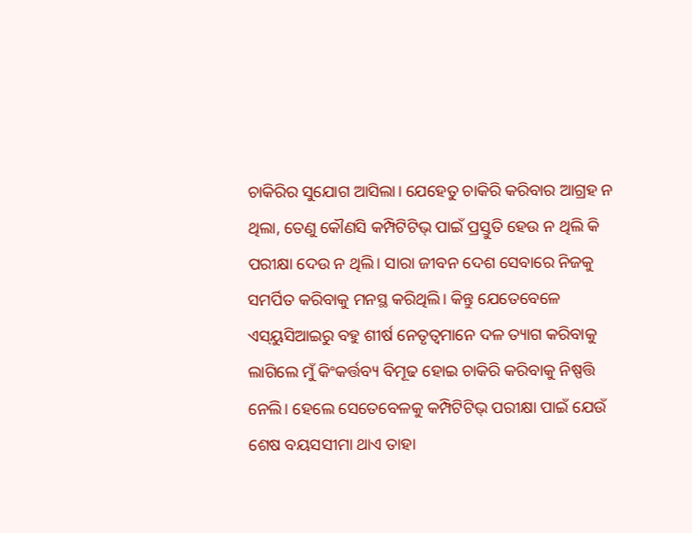ଚାକିରିର ସୁଯୋଗ ଆସିଲା। ଯେହେତୁ ଚାକିରି କରିବାର ଆଗ୍ରହ ନ ଥିଲା, ତେଣୁ କୌଣସି କମ୍ପିଟିଟିଭ୍‌ ପାଇଁ ପ୍ରସ୍ତୁତି ହେଉ ନ ଥିଲି କି ପରୀକ୍ଷା ଦେଉ ନ ଥିଲି। ସାରା ଜୀବନ ଦେଶ ସେବାରେ ନିଜକୁ ସମର୍ପିତ କରିବାକୁ ମନସ୍ଥ କରିଥିଲି। କିନ୍ତୁ ଯେତେବେଳେ ଏସ୍‌ୟୁସିଆଇରୁ ବହୁ ଶୀର୍ଷ ନେତୃତ୍ୱମାନେ ଦଳ ତ୍ୟାଗ କରିବାକୁ ଲାଗିଲେ ମୁଁ କିଂକର୍ତ୍ତବ୍ୟ ବିମୂଢ ହୋଇ ଚାକିରି କରିବାକୁ ନିଷ୍ପତ୍ତି ନେଲି। ହେଲେ ସେତେବେଳକୁ କମ୍ପିଟିଟିଭ୍‌ ପରୀକ୍ଷା ପାଇଁ ଯେଉଁ ଶେଷ ବୟସସୀମା ଥାଏ ତାହା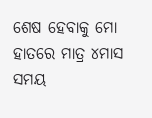ଶେଷ ହେବାକୁ ମୋ ହାତରେ ମାତ୍ର ୪ମାସ ସମୟ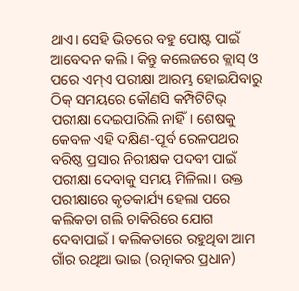ଥାଏ। ସେହି ଭିତରେ ବହୁ ପୋଷ୍ଟ ପାଇଁ ଆବେଦନ କଲି। କିନ୍ତୁ କଲେଜରେ କ୍ଲାସ୍‌ ଓ ପରେ ଏମ୍‌ଏ ପରୀକ୍ଷା ଆରମ୍ଭ ହୋଇଯିବାରୁ ଠିକ୍‌ ସମୟରେ କୌଣସି କମ୍ପିଟିଟିଭ୍‌ ପରୀକ୍ଷା ଦେଇପାରିଲି ନାହିଁ। ଶେଷକୁ କେବଳ ଏହି ଦକ୍ଷିଣ-ପୂର୍ବ ରେଳପଥର ବରିଷ୍ଠ ପ୍ରସାର ନିରୀକ୍ଷକ ପଦବୀ ପାଇଁ ପରୀକ୍ଷା ଦେବାକୁ ସମୟ ମିଳିଲା। ଉକ୍ତ ପରୀକ୍ଷାରେ କୃତକାର୍ଯ୍ୟ ହେଲା ପରେ କଲିକତା ଗଲି ଚାକିରିରେ ଯୋଗ ଦେବାପାଇଁ। କଲିକତାରେ ରହୁଥିବା ଆମ ଗାଁର ରଥିଆ ଭାଇ (ରତ୍ନାକର ପ୍ରଧାନ)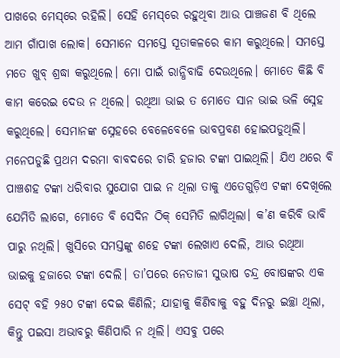ପାଖରେ ମେସ୍‌ରେ ରହିଲି। ସେହି ମେସ୍‌ରେ ରହୁଥିବା ଆଉ ପାଞ୍ଚଜଣ ବି ଥିଲେ ଆମ ଗାଁପାଖ ଲୋକ। ସେମାନେ ସମସ୍ତେ ସୂତାକଳରେ କାମ କରୁଥିଲେ। ସମସ୍ତେ ମତେ ଖୁବ୍‌ ଶ୍ରଦ୍ଧା କରୁଥିଲେ। ମୋ ପାଇଁ ରାନ୍ଧିବାଢି ଦେଉଥିଲେ। ମୋତେ କିଛି ବି କାମ କରେଇ ଦେଉ ନ ଥିଲେ। ରଥିଆ ଭାଇ ତ ମୋତେ ସାନ ଭାଇ ଭଳି ସ୍ନେହ କରୁଥିଲେ। ସେମାନଙ୍କ ସ୍ନେହରେ ବେଳେବେଳେ ଭାବପ୍ରବଣ ହୋଇପଡୁଥିଲି। ମନେପଡୁଛି ପ୍ରଥମ ଦରମା ବାବଦରେ ଚାରି ହଜାର ଟଙ୍କା ପାଇଥିଲି। ଯିଏ ଥରେ ବି ପାଞ୍ଚଶହ ଟଙ୍କା ଧରିବାର ସୁଯୋଗ ପାଇ ନ ଥିଲା ତାକୁ ଏତେଗୁଡ଼ିଏ ଟଙ୍କା ଦେଖିଲେ ଯେମିତି ଲାଗେ, ମୋତେ ବି ସେଦିନ ଠିକ୍‌ ସେମିତି ଲାଗିଥିଲା। କ’ଣ କରିବି ଭାବି ପାରୁ ନଥିଲି। ଖୁସିରେ ସମସ୍ତଙ୍କୁ ଶହେ ଟଙ୍କା ଲେଖାଏ ଦେଲି, ଆଉ ରଥିଆ ଭାଇକୁ ହଜାରେ ଟଙ୍କା ଦେଲି। ତା’ପରେ ନେତାଜୀ ସୁଭାଷ ଚନ୍ଦ୍ର ବୋଷଙ୍କର ଏକ ସେଟ୍‌ ବହି ୨୫୦ ଟଙ୍କା ଦେଇ କିଣିଲି; ଯାହାକୁ କିଣିବାକୁ ବହୁ ଦିନରୁ ଇଚ୍ଛା ଥିଲା, କିନ୍ତୁ ପଇସା ଅଭାବରୁ କିଣିପାରି ନ ଥିଲି। ଏସବୁ ପରେ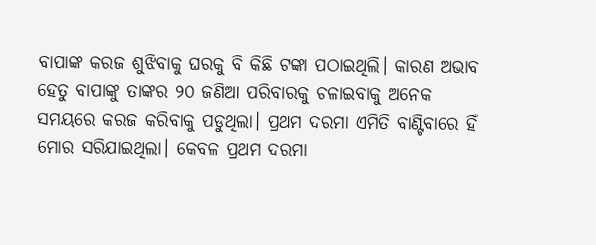ବାପାଙ୍କ କରଜ ଶୁଝିବାକୁ ଘରକୁ ବି କିଛି ଟଙ୍କା ପଠାଇଥିଲି। କାରଣ ଅଭାବ ହେତୁ ବାପାଙ୍କୁ ତାଙ୍କର ୨୦ ଜଣିଆ ପରିବାରକୁ ଚଳାଇବାକୁ ଅନେକ ସମୟରେ କରଜ କରିବାକୁ ପଡୁଥିଲା। ପ୍ରଥମ ଦରମା ଏମିତି ବାଣ୍ଟିବାରେ ହିଁ ମୋର ସରିଯାଇଥିଲା। କେବଳ ପ୍ରଥମ ଦରମା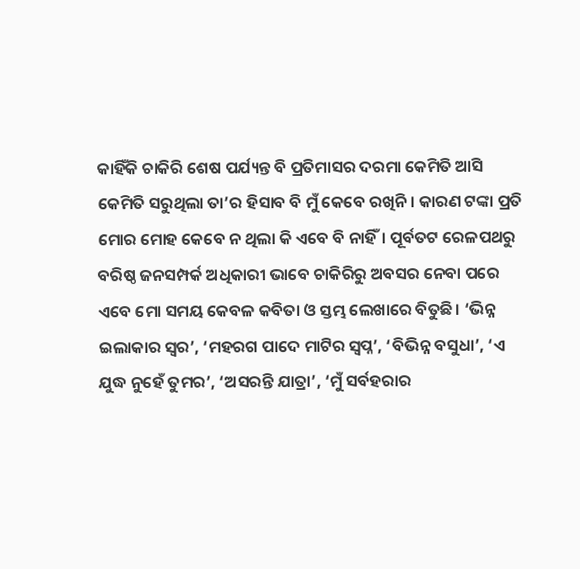କାହିଁକି ଚାକିରି ଶେଷ ପର୍ଯ୍ୟନ୍ତ ବି ପ୍ରତିମାସର ଦରମା କେମିତି ଆସି କେମିତି ସରୁଥିଲା ତା’ର ହିସାବ ବି ମୁଁ କେବେ ରଖିନି। କାରଣ ଟଙ୍କା ପ୍ରତି ମୋର ମୋହ କେବେ ନ ଥିଲା କି ଏବେ ବି ନାହିଁ। ପୂର୍ବତଟ ରେଳପଥରୁ ବରିଷ୍ଠ ଜନସମ୍ପର୍କ ଅଧିକାରୀ ଭାବେ ଚାକିରିରୁ ଅବସର ନେବା ପରେ ଏବେ ମୋ ସମୟ କେବଳ କବିତା ଓ ସ୍ତମ୍ଭ ଲେଖାରେ ବିତୁଛି। ‘ଭିନ୍ନ ଇଲାକାର ସ୍ବର’, ‘ମହରଗ ପାଦେ ମାଟିର ସ୍ବପ୍ନ’, ‘ବିଭିନ୍ନ ବସୁଧା’, ‘ଏ ଯୁଦ୍ଧ ନୁହେଁ ତୁମର’, ‘ଅସରନ୍ତି ଯାତ୍ରା’, ‘ମୁଁ ସର୍ବହରାର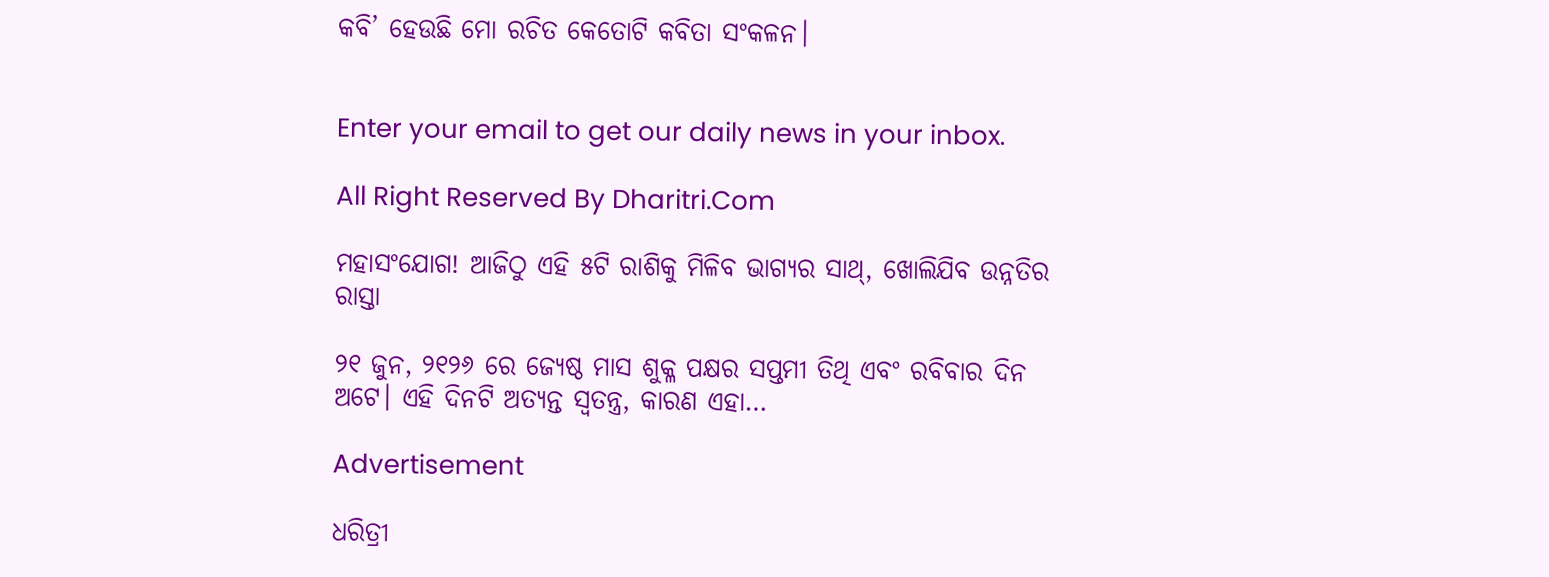କବି’ ହେଉଛି ମୋ ରଚିତ କେତୋଟି କବିତା ସଂକଳନ।


Enter your email to get our daily news in your inbox.

All Right Reserved By Dharitri.Com

ମହାସଂଯୋଗ! ଆଜିଠୁ ଏହି ୫ଟି ରାଶିକୁ ମିଳିବ ଭାଗ୍ୟର ସାଥ୍‌, ଖୋଲିଯିବ ଉନ୍ନତିର ରାସ୍ତା

୨୧ ଜୁନ, ୨୧୨୬ ରେ ଜ୍ୟେଷ୍ଠ ମାସ ଶୁକ୍ଳ ପକ୍ଷର ସପ୍ତମୀ ତିଥି ଏବଂ ରବିବାର ଦିନ ଅଟେ। ଏହି ଦିନଟି ଅତ୍ୟନ୍ତ ସ୍ବତନ୍ତ୍ର, କାରଣ ଏହା…

Advertisement

ଧରିତ୍ରୀ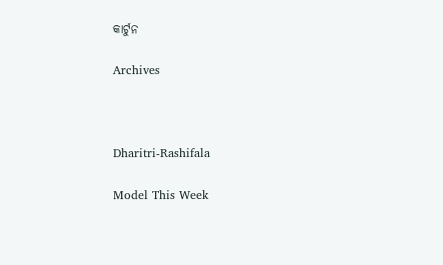କାର୍ଟୁନ

Archives



Dharitri-Rashifala

Model This Week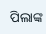ପିଲାଙ୍କ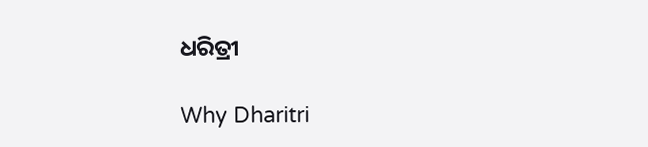ଧରିତ୍ରୀ

Why Dharitri